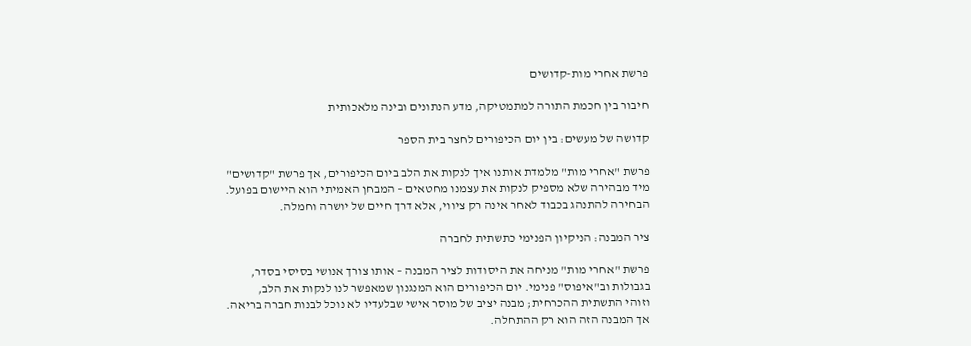פרשת אחרי מות-קדושים

חיבור בין חכמת התורה למתמטיקה, מדע הנתונים ובינה מלאכותית

קדושה של מעשים: בין יום הכיפורים לחצר בית הספר

פרשת "אחרי מות" מלמדת אותנו איך לנקות את הלב ביום הכיפורים, אך פרשת "קדושים"
מיד מבהירה שלא מספיק לנקות את עצמנו מחטאים – המבחן האמיתי הוא היישום בפועל.
הבחירה להתנהג בכבוד לאחר אינה רק ציווי, אלא דרך חיים של יושרה וחמלה.

ציר המבנה: הניקיון הפנימי כתשתית לחברה

פרשת "אחרי מות" מניחה את היסודות לציר המבנה – אותו צורך אנושי בסיסי בסדר,
בגבולות וב"איפוס" פנימי. יום הכיפורים הוא המנגנון שמאפשר לנו לנקות את הלב,
וזוהי התשתית ההכרחית; מבנה יציב של מוסר אישי שבלעדיו לא נוכל לבנות חברה בריאה.
אך המבנה הזה הוא רק ההתחלה.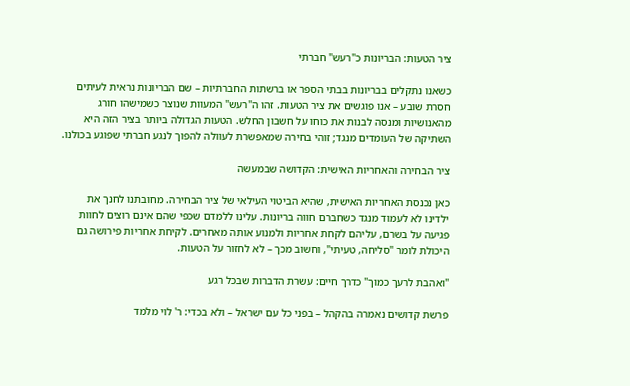ציר הטעות: הבריונות כ"רעש" חברתי

כשאנו נתקלים בבריונות בבתי הספר או ברשתות החברתיות – שם הבריונות נראית לעיתים
חסרת שובע – אנו פוגשים את ציר הטעות. זהו ה"רעש" המעוות שנוצר כשמישהו חורג
מהאנושיות ומנסה לבנות את כוחו על חשבון החלש. הטעות הגדולה ביותר בציר הזה היא
השתיקה של העומדים מנגד; זוהי בחירה שמאפשרת לעוולה להפוך לנגע חברתי שפוגע בכולנו.

ציר הבחירה והאחריות האישית: הקדושה שבמעשה

כאן נכנסת האחריות האישית, שהיא הביטוי העילאי של ציר הבחירה. מחובתנו לחנך את
ילדינו לא לעמוד מנגד כשחברם חווה בריונות. עלינו ללמדם שכפי שהם אינם רוצים לחוות
פגיעה על בשרם, עליהם לקחת אחריות ולמנוע אותה מאחרים. לקיחת אחריות פירושה גם
היכולת לומר "סליחה, טעיתי", וחשוב מכך – לא לחזור על הטעות.

"ואהבת לרעך כמוך" כדרך חיים: עשרת הדברות שבכל רגע

פרשת קדושים נאמרה בהקהל – בפני כל עם ישראל – ולא בכדי: ר' לוי מלמד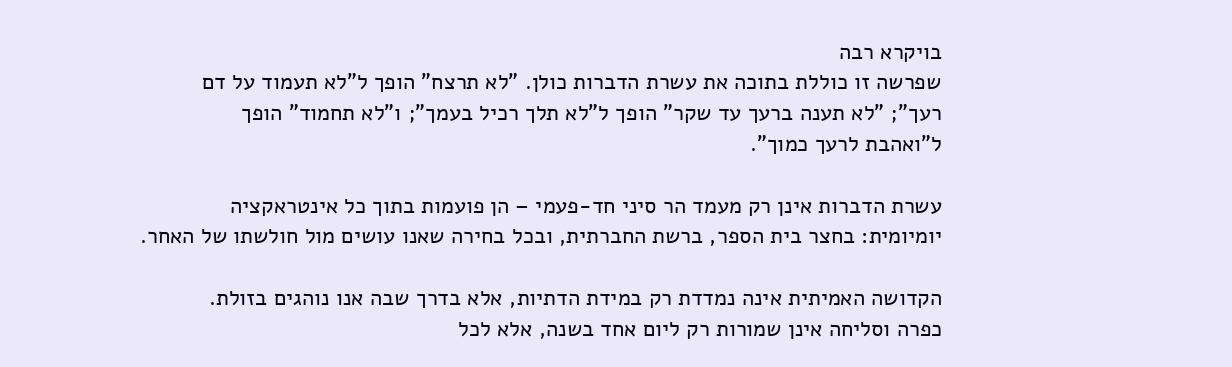בויקרא רבה
שפרשה זו כוללת בתוכה את עשרת הדברות כולן. "לא תרצח" הופך ל"לא תעמוד על דם
רעך"; "לא תענה ברעך עד שקר" הופך ל"לא תלך רכיל בעמך"; ו"לא תחמוד" הופך
ל"ואהבת לרעך כמוך".

עשרת הדברות אינן רק מעמד הר סיני חד-פעמי – הן פועמות בתוך כל אינטראקציה
יומיומית: בחצר בית הספר, ברשת החברתית, ובכל בחירה שאנו עושים מול חולשתו של האחר.

הקדושה האמיתית אינה נמדדת רק במידת הדתיות, אלא בדרך שבה אנו נוהגים בזולת.
כפרה וסליחה אינן שמורות רק ליום אחד בשנה, אלא לכל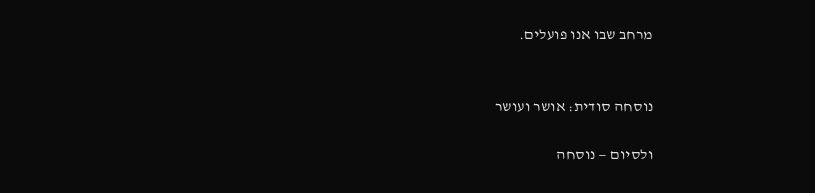מרחב שבו אנו פועלים.


נוסחה סודית: אושר ועושר

ולסיום — נוסחה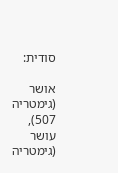סודית:

אושר (גימטריה 507), עושר (גימטריה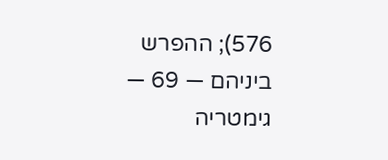576); ההפרש ביניהם — 69 — גימטריה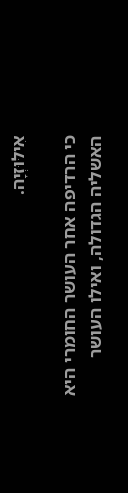אִילּוּזְיָה.

כי הרדיפה אחר העושר החומרי היא האשליה הגדולה, ואילו העושר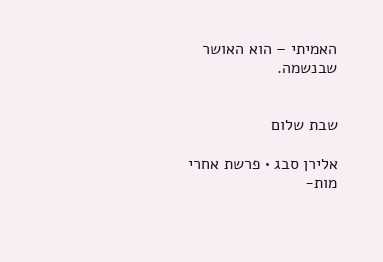האמיתי – הוא האושר
שבנשמה.


שבת שלום

אלירן סבג • פרשת אחרי מות-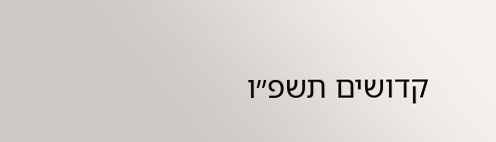קדושים תשפ״ו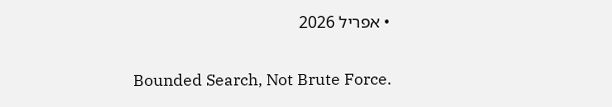• אפריל 2026

Bounded Search, Not Brute Force.